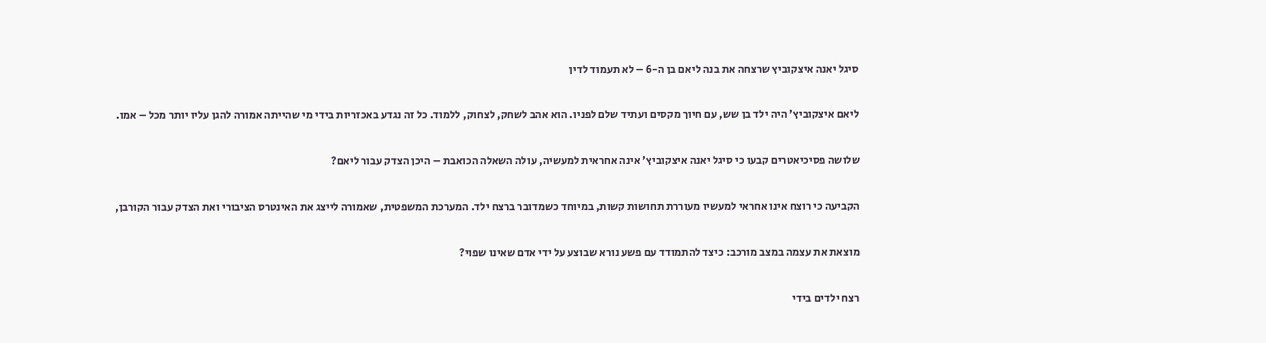סיגל יאנה איצקוביץ שרצחה את בנה ליאם בן ה-6 – לא תעמוד לדין

ליאם איצקוביץ' היה ילד בן שש, עם חיוך מקסים ועתיד שלם לפניו. הוא אהב לשחק, לצחוק, ללמוד. כל זה נגדע באכזריות בידי מי שהייתה אמורה להגן עליו יותר מכל – אמו.

שלושה פסיכיאטרים קבעו כי סיגל יאנה איצקוביץ' אינה אחראית למעשיה, עולה השאלה הכואבת – היכן הצדק עבור ליאם?

הקביעה כי רוצח אינו אחראי למעשיו מעוררת תחושות קשות, במיוחד כשמדובר ברצח ילד. המערכת המשפטית, שאמורה לייצג את האינטרס הציבורי ואת הצדק עבור הקורבן,

מוצאת את עצמה במצב מורכב: כיצד להתמודד עם פשע נורא שבוצע על ידי אדם שאינו שפוי?

רצח ילדים בידי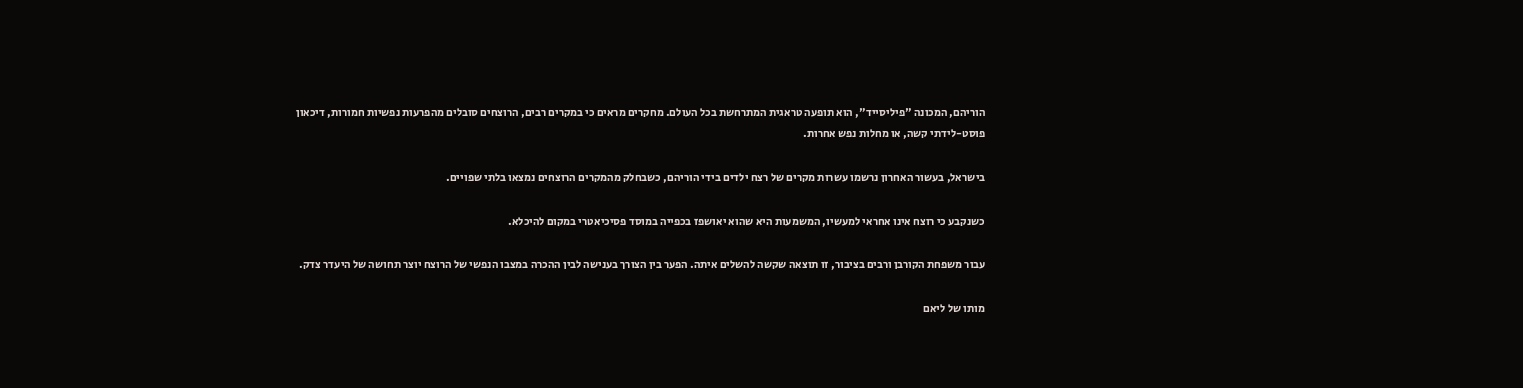הוריהם, המכונה "פיליסייד", הוא תופעה טראגית המתרחשת בכל העולם. מחקרים מראים כי במקרים רבים, הרוצחים סובלים מהפרעות נפשיות חמורות, דיכאון פוסט-לידתי קשה, או מחלות נפש אחרות.

בישראל, בעשור האחרון נרשמו עשרות מקרים של רצח ילדים בידי הוריהם, כשבחלק מהמקרים הרוצחים נמצאו בלתי שפויים.

כשנקבע כי רוצח אינו אחראי למעשיו, המשמעות היא שהוא יאושפז בכפייה במוסד פסיכיאטרי במקום להיכלא.

עבור משפחת הקורבן ורבים בציבור, זו תוצאה שקשה להשלים איתה. הפער בין הצורך בענישה לבין ההכרה במצבו הנפשי של הרוצח יוצר תחושה של היעדר צדק.

מותו של ליאם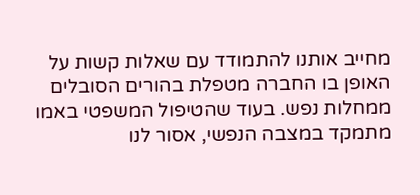מחייב אותנו להתמודד עם שאלות קשות על האופן בו החברה מטפלת בהורים הסובלים ממחלות נפש. בעוד שהטיפול המשפטי באמו מתמקד במצבה הנפשי, אסור לנו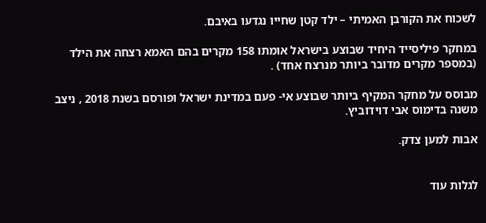לשכוח את הקורבן האמיתי – ילד קטן שחייו נגדעו באיבם.

במחקר פיליסייד היחיד שבוצע בישראל אומתו 158 מקרים בהם האמא רצחה את הילד (במספר מקרים מדובר ביותר מנרצח אחד) .

מבוסס על מחקר המקיף ביותר שבוצע אי- פעם במדינת ישראל ופורסם בשנת 2018 , ניצב משנה בדימוס אבי דוידוביץ.

אבות למען צדק.


לגלות עוד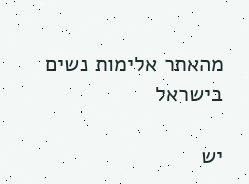מהאתר אלימות נשים בישראל

יש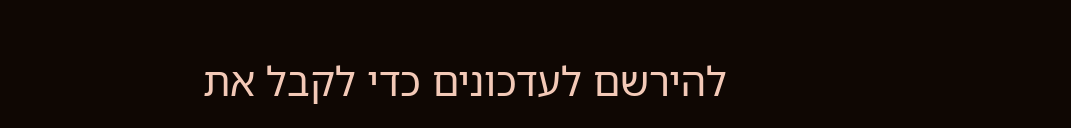להירשם לעדכונים כדי לקבל את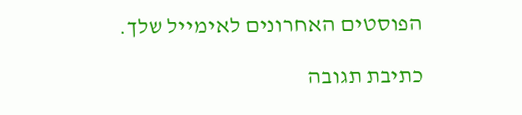הפוסטים האחרונים לאימייל שלך.

כתיבת תגובה